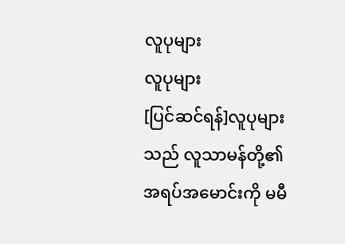လူပုများ
လူပုများ
[ပြင်ဆင်ရန်]လူပုများသည် လူသာမန်တို့၏ အရပ်အမောင်းကို မမီ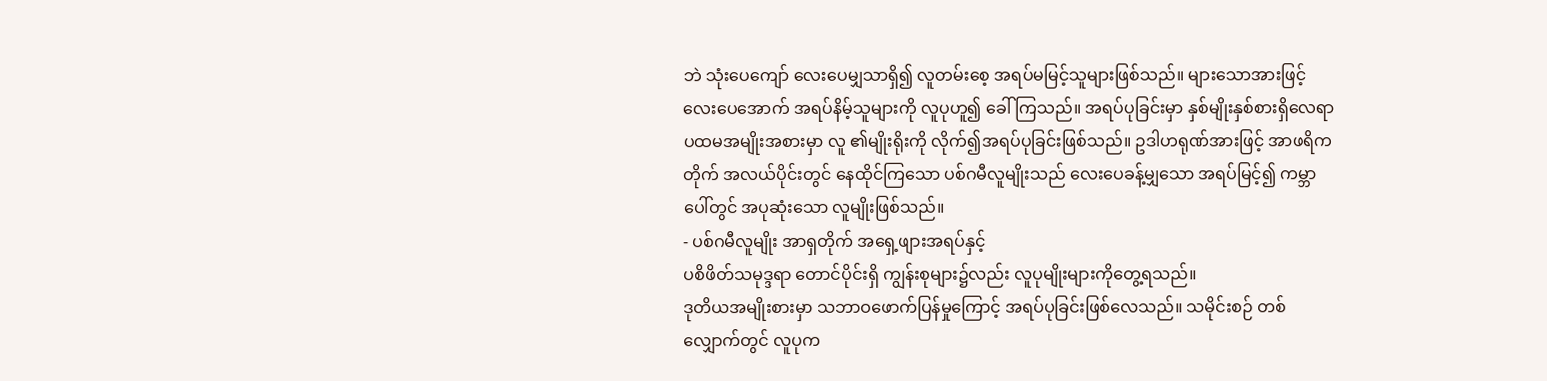ဘဲ သုံးပေကျော် လေးပေမျှသာရှိ၍ လူတမ်းစေ့ အရပ်မမြင့်သူများဖြစ်သည်။ များသောအားဖြင့် လေးပေအောက် အရပ်နိမ့်သူများကို လူပုဟူ၍ ခေါ်ကြသည်။ အရပ်ပုခြင်းမှာ နှစ်မျိုးနှစ်စားရှိလေရာ ပထမအမျိုးအစားမှာ လူ ၏မျိုးရိုးကို လိုက်၍အရပ်ပုခြင်းဖြစ်သည်။ ဥဒါဟရုဏ်အားဖြင့် အာဖရိကတိုက် အလယ်ပိုင်းတွင် နေထိုင်ကြသော ပစ်ဂမီလူမျိုးသည် လေးပေခန့်မျှသော အရပ်မြင့်၍ ကမ္ဘာပေါ်တွင် အပုဆုံးသော လူမျိုးဖြစ်သည်။
- ပစ်ဂမီလူမျိုး အာရှတိုက် အရှေ့ဖျားအရပ်နှင့်
ပစိဖိတ်သမုဒ္ဒရာ တောင်ပိုင်းရှိ ကျွန်းစုများ၌လည်း လူပုမျိုးများကိုတွေ့ရသည်။
ဒုတိယအမျိုးစားမှာ သဘာဝဖောက်ပြန်မှုကြောင့် အရပ်ပုခြင်းဖြစ်လေသည်။ သမိုင်းစဉ် တစ်လျှောက်တွင် လူပုက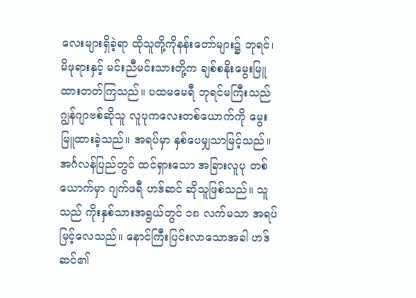လေးများရှိခဲ့ရာ ထိုသူတို့ကိုနန်းတော်များ၌ ဘုရင်၊ မိဖုရားနှင့် မင်းညီမင်းသားတို့က ချစ်စနိုးမွေးမြူ ထားတတ်ကြသည်။ ပထမမေရီ ဘုရင်မကြီးသည် ဂျွန်ဂျာဗစ်ဆိုသူ လူပုကလေးတစ်ယောက်ကို မွေးမြူထားခဲ့သည်။ အရပ်မှာ နှစ်ပေမျှသာမြင့်သည်။ အင်္ဂလန်ပြည်တွင် ထင်ရှားသော အခြားလူပု တစ်ယောက်မှာ ဂျက်ဖရီ ဟဒ်ဆင် ဆိုသူဖြစ်သည်။ သူသည် ကိုးနှစ်သားအရွယ်တွင် ၁၈ လက်မသာ အရပ်မြင့်လေသည်။ နောင်ကြီးပြင်းလာသောအခါ ဟဒ်ဆင်၏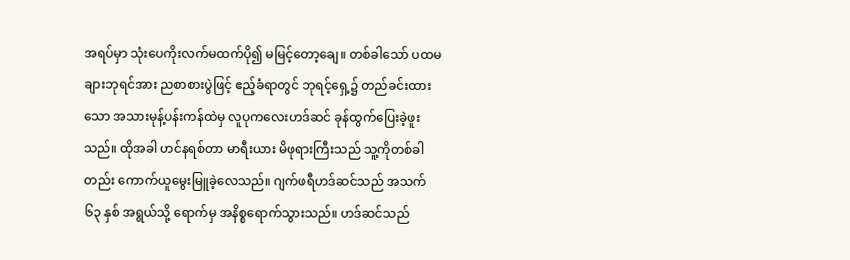အရပ်မှာ သုံးပေကိုးလက်မထက်ပို၍ မမြင့်တော့ချေ။ တစ်ခါသော် ပထမ ချားဘုရင်အား ညစာစားပွဲဖြင့် ဧည့်ခံရာတွင် ဘုရင့်ရှေ့၌ တည်ခင်းထားသော အသားမုန့်ပန်းကန်ထဲမှ လူပုကလေးဟဒ်ဆင် ခုန်ထွက်ပြေးခဲ့ဖူးသည်။ ထိုအခါ ဟင်နရစ်တာ မာရီးယား မိဖုရားကြီးသည် သူ့ကိုတစ်ခါတည်း ကောက်ယူမွေးမြူခဲ့လေသည်။ ဂျက်ဖရီဟဒ်ဆင်သည် အသက် ၆၃ နှစ် အရွယ်သို့ ရောက်မှ အနိစ္စရောက်သွားသည်။ ဟဒ်ဆင်သည်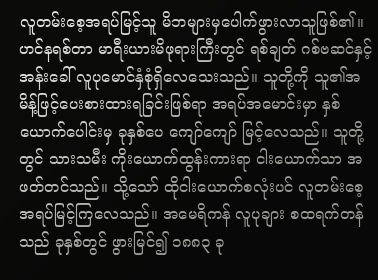လူတမ်းစေ့အရပ်မြင့်သူ မိဘများမှပေါက်ဖွားလာသူဖြစ်၏။ ဟင်နရစ်တာ မာရီးယားမိဖုရားကြီးတွင် ရစ်ချတ် ဂစ်ဗဆင်နှင့် အန်းခေါ် လူပုမောင်နှံစုံရှိလေသေးသည်။ သူတို့ကို သူ၏အမိန့်ဖြင့်ပေးစားထားရခြင်းဖြစ်ရာ အရပ်အမောင်းမှာ နှစ်ယောက်ပေါင်းမှ ခုနှစ်ပေ ကျော်ကျော် မြင့်လေသည်။ သူတို့တွင် သားသမီး ကိုးယောက်ထွန်းကားရာ ငါးယောက်သာ အဖတ်တင်သည်။ သို့သော် ထိုငါးယောက်စလုံးပင် လူတမ်းစေ့ အရပ်မြင့်ကြလေသည်။ အမေရိကန် လူပုချား စထရက်တန်သည် ခုနှစ်တွင် ဖွားမြင်၍ ၁၈၈၃ ခု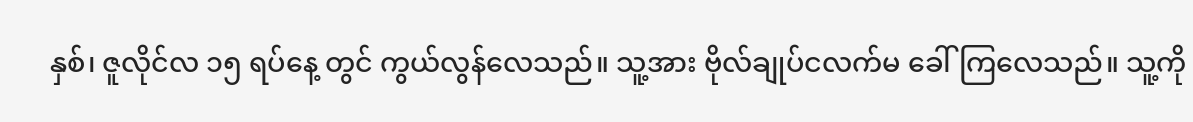နှစ်၊ ဇူလိုင်လ ၁၅ ရပ်နေ့ တွင် ကွယ်လွန်လေသည်။ သူ့အား ဗိုလ်ချုပ်ငလက်မ ခေါ်ကြလေသည်။ သူ့ကို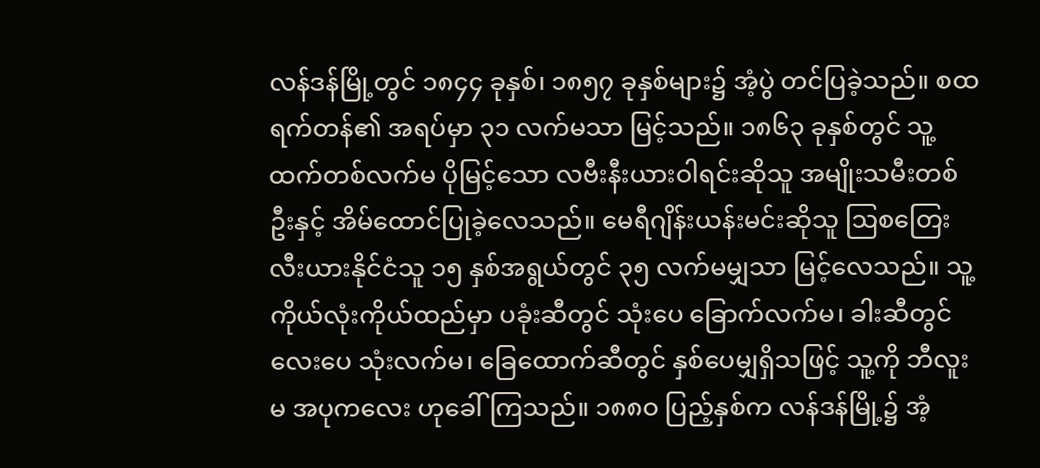လန်ဒန်မြို့တွင် ၁၈၄၄ ခုနှစ်၊ ၁၈၅၇ ခုနှစ်များ၌ အံ့ပွဲ တင်ပြခဲ့သည်။ စထရက်တန်၏ အရပ်မှာ ၃၁ လက်မသာ မြင့်သည်။ ၁၈၆၃ ခုနှစ်တွင် သူ့ထက်တစ်လက်မ ပိုမြင့်သော လဗီးနီးယားဝါရင်းဆိုသူ အမျိုးသမီးတစ်ဦးနှင့် အိမ်ထောင်ပြုခဲ့လေသည်။ မေရီဂျိန်းယန်းမင်းဆိုသူ ဩစတြေးလီးယားနိုင်ငံသူ ၁၅ နှစ်အရွယ်တွင် ၃၅ လက်မမျှသာ မြင့်လေသည်။ သူ့ကိုယ်လုံးကိုယ်ထည်မှာ ပခုံးဆီတွင် သုံးပေ ခြောက်လက်မ၊ ခါးဆီတွင် လေးပေ သုံးလက်မ၊ ခြေထောက်ဆီတွင် နှစ်ပေမျှရှိသဖြင့် သူ့ကို ဘီလူးမ အပုကလေး ဟုခေါ်ကြသည်။ ၁၈၈ဝ ပြည့်နှစ်က လန်ဒန်မြို့၌ အံ့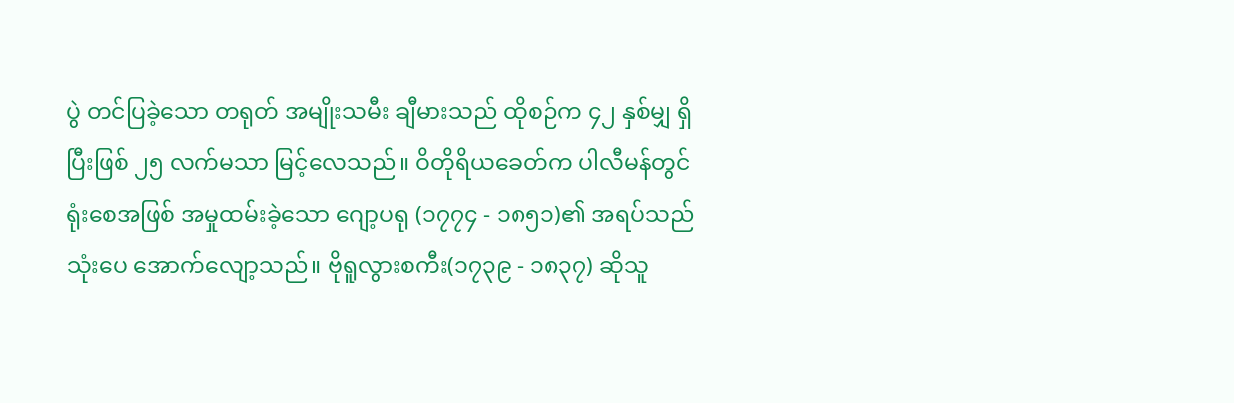ပွဲ တင်ပြခဲ့သော တရုတ် အမျိုးသမီး ချီမားသည် ထိုစဉ်က ၄၂ နှစ်မျှ ရှိပြီးဖြစ် ၂၅ လက်မသာ မြင့်လေသည်။ ဝိတိုရိယခေတ်က ပါလီမန်တွင် ရုံးစေအဖြစ် အမှုထမ်းခဲ့သော ဂျော့ပရု (၁၇၇၄ - ၁၈၅၁)၏ အရပ်သည် သုံးပေ အောက်လျော့သည်။ ဗိုရူလွားစကီး(၁၇၃၉ - ၁၈၃၇) ဆိုသူ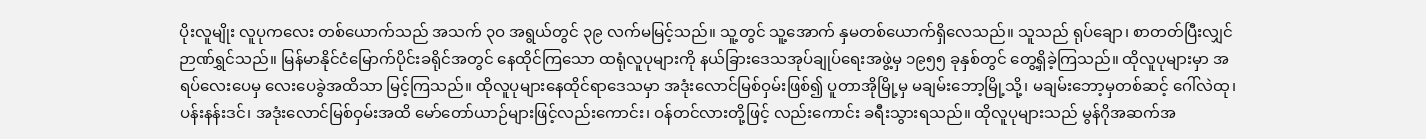ပိုးလူမျိုး လူပုကလေး တစ်ယောက်သည် အသက် ၃ဝ အရွယ်တွင် ၃၉ လက်မမြင့်သည်။ သူ့တွင် သူ့အောက် နှမတစ်ယောက်ရှိလေသည်။ သူသည် ရုပ်ချော၊ စာတတ်ပြီးလျှင် ဉာဏ်ရွှင်သည်။ မြန်မာနိုင်ငံမြောက်ပိုင်းခရိုင်အတွင် နေထိုင်ကြသော ထရုံလူပုများကို နယ်ခြားဒေသအုပ်ချုပ်ရေးအဖွဲ့မှ ၁၉၅၅ ခုနှစ်တွင် တွေ့ရှိခဲ့ကြသည်။ ထိုလူပုများမှာ အရပ်လေးပေမှ လေးပေခွဲအထိသာ မြင့်ကြသည်။ ထိုလူပုများနေထိုင်ရာဒေသမှာ အဒုံးလောင်မြစ်ဝှမ်းဖြစ်၍ ပူတာအိုမြို့မှ မချမ်းဘော့မြို့သို့၊ မချမ်းဘော့မှတစ်ဆင့် ဂေါ်လဲထု၊ ပန်းနန်းဒင်၊ အဒုံးလောင်မြစ်ဝှမ်းအထိ မော်တော်ယာဉ်များဖြင့်လည်းကောင်း၊ ဝန်တင်လားတို့ဖြင့် လည်းကောင်း ခရီးသွားရသည်။ ထိုလူပုများသည် မွန်ဂိုအဆက်အ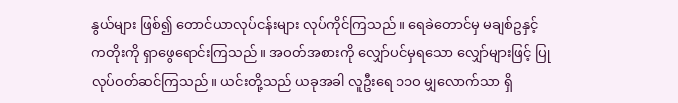နွယ်များ ဖြစ်၍ တောင်ယာလုပ်ငန်းများ လုပ်ကိုင်ကြသည်။ ရေခဲတောင်မှ မချစ်ဥနှင့် ကတိုးကို ရှာဖွေရောင်းကြသည်။ အဝတ်အစားကို လျှော်ပင်မှရသော လျှော်များဖြင့် ပြုလုပ်ဝတ်ဆင်ကြသည်။ ယင်းတို့သည် ယခုအခါ လူဦးရေ ၁၁ဝ မျှလောက်သာ ရှိ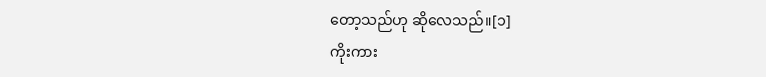တော့သည်ဟု ဆိုလေသည်။[၁]
ကိုးကား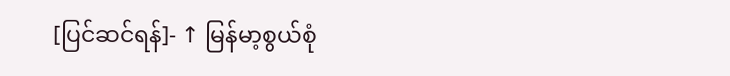[ပြင်ဆင်ရန်]- ↑ မြန်မာ့စွယ်စုံ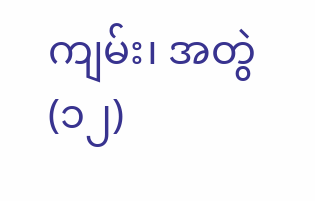ကျမ်း၊ အတွဲ(၁၂)